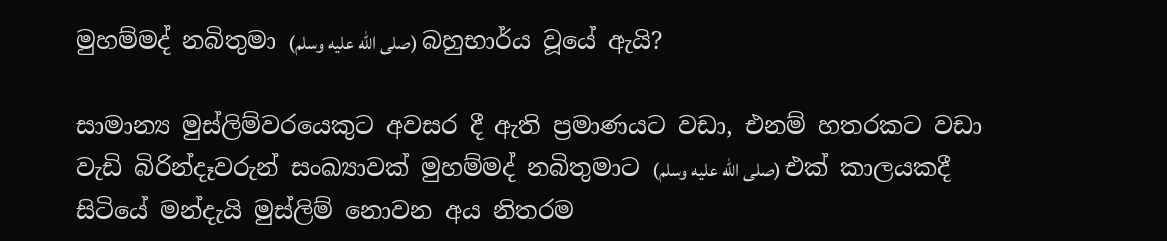මුහම්මද් නබිතුමා (صلى الله عليه وسلم) බහුභාර්ය වූයේ ඇයි?

සාමාන්‍ය මුස්ලිම්වරයෙකුට අවසර දී ඇති ප්‍රමාණයට වඩා, එනම් හතරකට වඩා වැඩි බිරින්දෑවරුන් සංඛ්‍යාවක් මුහම්මද් නබිතුමාට (صلى الله عليه وسلم) එක් කාලයකදී සිටියේ මන්දැයි මුස්ලිම් නොවන අය නිතරම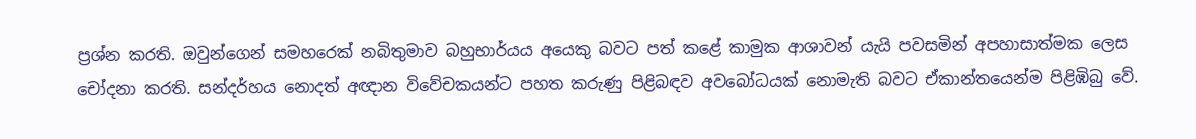ප්‍රශ්න කරති. ඔවුන්ගෙන් සමහරෙක් නබිතුමාව බහුභාර්යය අයෙකු බවට පත් කළේ කාමුක ආශාවන් යැයි පවසමින් අපහාසාත්මක ලෙස චෝදනා කරති. සන්දර්හය නොදත් අඥාන විවේචකයන්ට පහත කරුණු පිළිබඳව අවබෝධයක් නොමැති බවට ඒකාන්තයෙන්ම පිළිඹිබු වේ.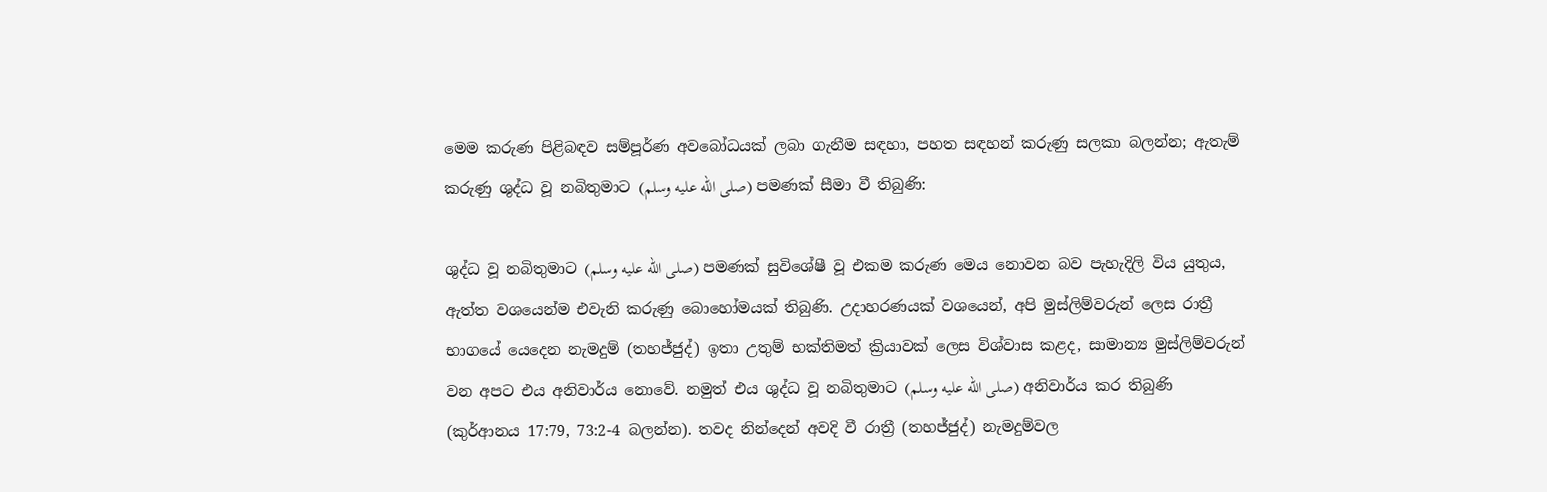මෙම කරුණ පිළිබඳව සම්පූර්ණ අවබෝධයක් ලබා ගැනීම සඳහා, පහත සඳහන් කරුණු සලකා බලන්න; ඇතැම් කරුණු ශුද්ධ වූ නබිතුමාට (صلى الله عليه وسلم) පමණක් සීමා වී තිබුණි:

ශුද්ධ වූ නබිතුමාට (صلى الله عليه وسلم) පමණක් සුවිශේෂී වූ එකම කරුණ මෙය නොවන බව පැහැදිලි විය යුතුය, ඇත්ත වශයෙන්ම එවැනි කරුණු බොහෝමයක් තිබුණි. උදාහරණයක් වශයෙන්, අපි මුස්ලිම්වරුන් ලෙස රාත්‍රී භාගයේ යෙදෙන නැමදුම් (තහජ්ජුද්) ඉතා උතුම් භක්තිමත් ක්‍රියාවක් ලෙස විශ්වාස කළද, සාමාන්‍ය මුස්ලිම්වරුන් වන අපට එය අනිවාර්ය නොවේ. නමුත් එය ශුද්ධ වූ නබිතුමාට (صلى الله عليه وسلم) අනිවාර්ය කර තිබුණි (කුර්ආනය 17:79, 73:2-4 බලන්න). තවද නින්දෙන් අවදි වී රාත්‍රී (තහජ්ජුද්) නැමදුම්වල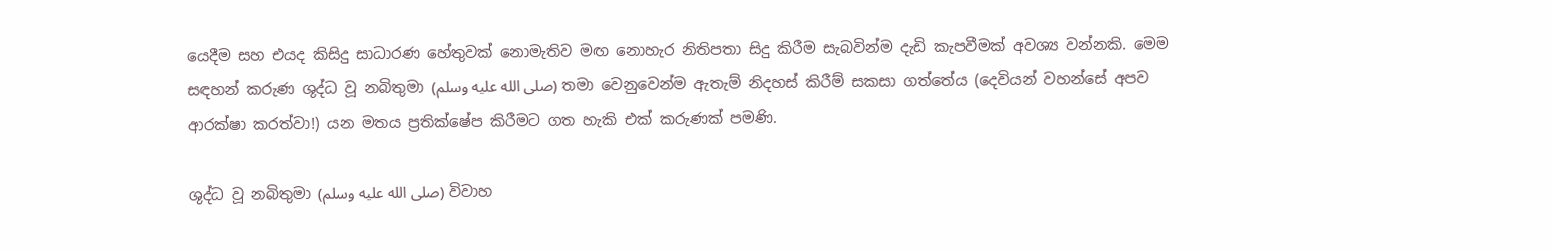යෙදීම සහ එයද කිසිදු සාධාරණ හේතුවක් නොමැතිව මඟ නොහැර නිතිපතා සිදු කිරීම සැබවින්ම දැඩි කැපවීමක් අවශ්‍ය වන්නකි. මෙම සඳහන් කරුණ ශුද්ධ වූ නබිතුමා (صلى الله عليه وسلم) තමා වෙනුවෙන්ම ඇතැම් නිදහස් කිරීම් සකසා ගත්තේය (දෙවියන් වහන්සේ අපව ආරක්ෂා කරත්වා!) යන මතය ප්‍රතික්ෂේප කිරීමට ගත හැකි එක් කරුණක් පමණි.

ශුද්ධ වූ නබිතුමා (صلى الله عليه وسلم) විවාහ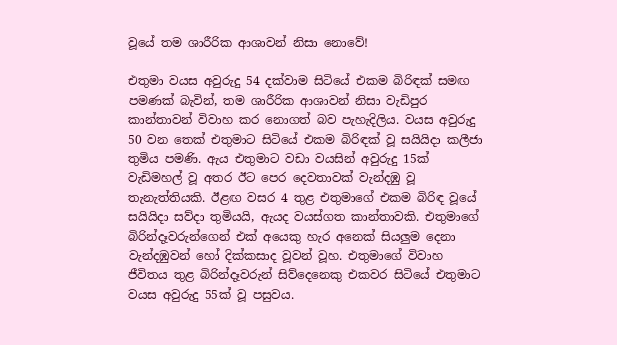වූයේ තම ශාරීරික ආශාවන් නිසා නොවේ!

එතුමා වයස අවුරුදු 54 දක්වාම සිටියේ එකම බිරිඳක් සමඟ පමණක් බැවින්, තම ශාරීරික ආශාවන් නිසා වැඩිපුර කාන්තාවන් විවාහ කර නොගත් බව පැහැදිලිය. වයස අවුරුදු 50 වන තෙක් එතුමාට සිටියේ එකම බිරිඳක් වූ සයියිදා කලීජා තුමිය පමණි. ඇය එතුමාට වඩා වයසින් අවුරුදු 15ක් වැඩිමහල් වූ අතර ඊට පෙර දෙවතාවක් වැන්දඹු වූ තැනැත්තියකි. ඊළඟ වසර 4 තුළ එතුමාගේ එකම බිරිඳ වූයේ සයියිදා සව්දා තුමියයි, ඇයද වයස්ගත කාන්තාවකි. එතුමාගේ බිරින්දෑවරුන්ගෙන් එක් අයෙකු හැර අනෙක් සියලුම දෙනා වැන්දඹුවන් හෝ දික්කසාද වූවන් වූහ. එතුමාගේ විවාහ ජීවිතය තුළ බිරින්දෑවරුන් සිව්දෙනෙකු එකවර සිටියේ එතුමාට වයස අවුරුදු 55ක් වූ පසුවය.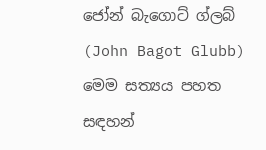ජෝන් බැගොට් ග්ලබ් (John Bagot Glubb) මෙම සත්‍යය පහත සඳහන්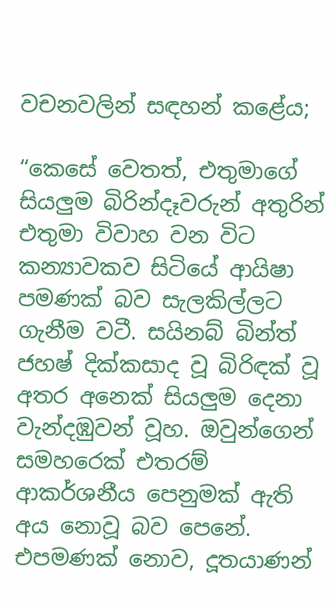වචනවලින් සඳහන් කළේය;

“කෙසේ වෙතත්, එතුමාගේ සියලුම බිරින්දෑවරුන් අතුරින් එතුමා විවාහ වන විට කන්‍යාවකව සිටියේ ආයිෂා පමණක් බව සැලකිල්ලට ගැනීම වටී. සයිනබ් බින්ත් ජහෂ් දික්කසාද වූ බිරිඳක් වූ අතර අනෙක් සියලුම දෙනා වැන්දඹුවන් වූහ. ඔවුන්ගෙන් සමහරෙක් එතරම් ආකර්ශනීය පෙනුමක් ඇති අය නොවූ බව පෙනේ. එපමණක් නොව, දූතයාණන්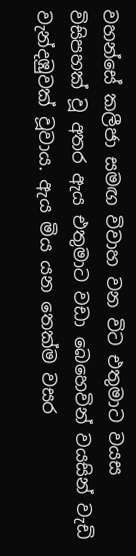වහන්සේ කලීජා සමඟ විවාහ වන විට එතුමාට වයස විසිපහක් වූ අතර ඇය එතුමාට වඩා බෙහෙවින් වයසින් වැඩි වැන්දඹුවක් වූවාය. ඇය මිය යන තෙක්ම වසර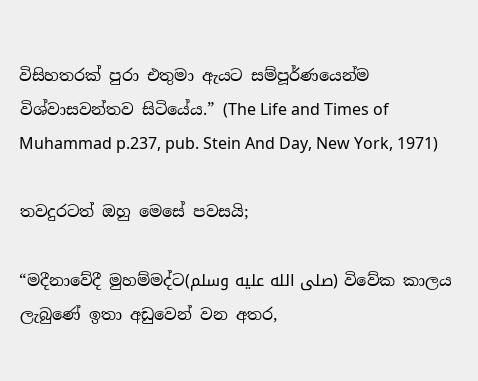විසිහතරක් පුරා එතුමා ඇයට සම්පූර්ණයෙන්ම විශ්වාසවන්තව සිටියේය.” (The Life and Times of Muhammad p.237, pub. Stein And Day, New York, 1971)

තවදුරටත් ඔහු මෙසේ පවසයි;

“මදීනාවේදී මුහම්මද්ට(صلى الله عليه وسلم) විවේක කාලය ලැබුණේ ඉතා අඩුවෙන් වන අතර,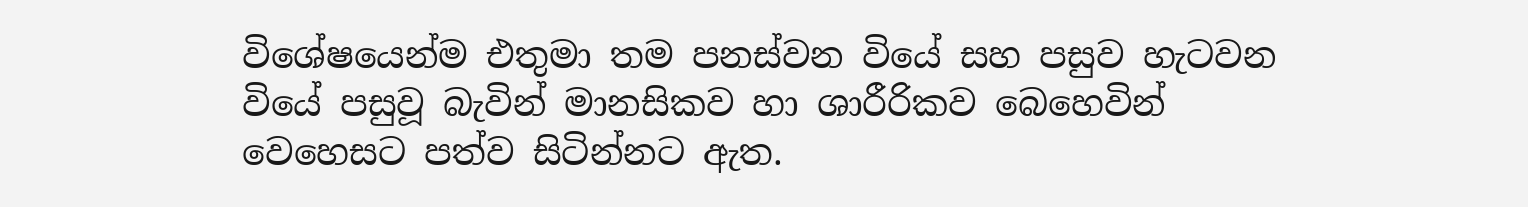විශේෂයෙන්ම එතුමා තම පනස්වන වියේ සහ පසුව හැටවන වියේ පසුවූ බැවින් මානසිකව හා ශාරීරිකව බෙහෙවින් වෙහෙසට පත්ව සිටින්නට ඇත.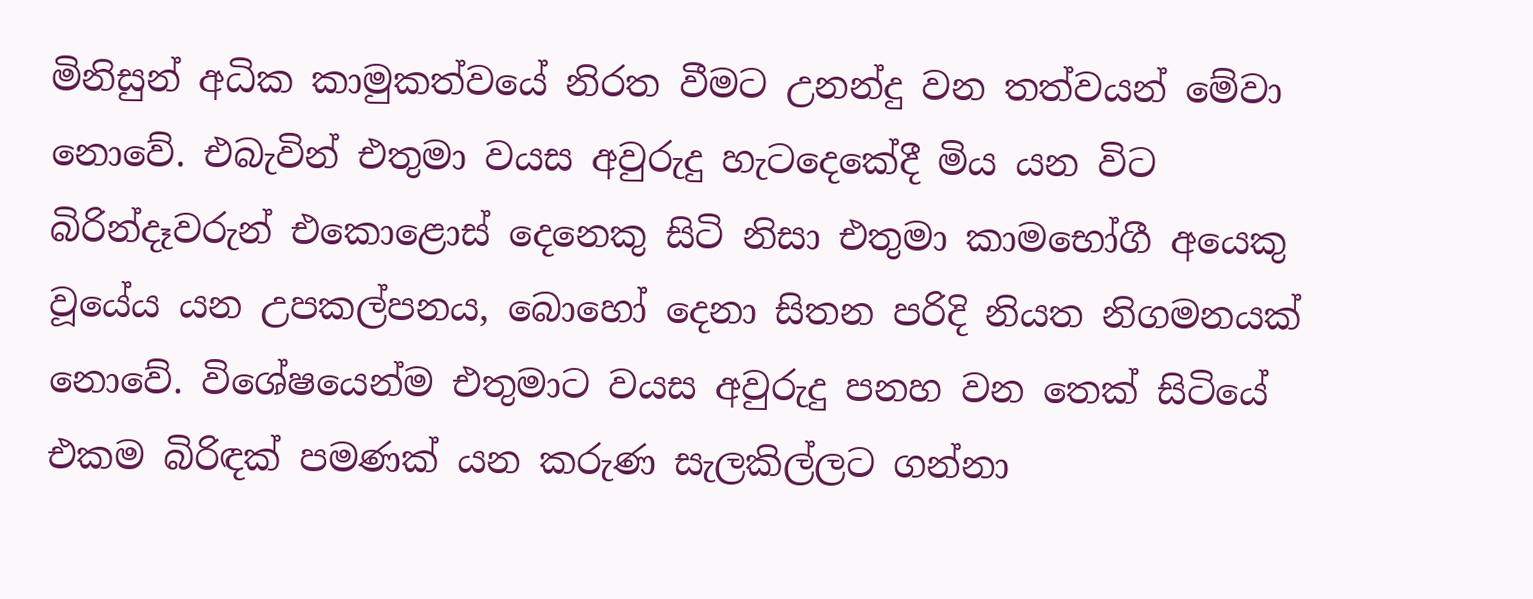මිනිසුන් අධික කාමුකත්වයේ නිරත වීමට උනන්දු වන තත්වයන් මේවා නොවේ. එබැවින් එතුමා වයස අවුරුදු හැටදෙකේදී මිය යන විට බිරින්දෑවරුන් එකොළොස් දෙනෙකු සිටි නිසා එතුමා කාමභෝගී අයෙකු වූයේය යන උපකල්පනය, බොහෝ දෙනා සිතන පරිදි නියත නිගමනයක් නොවේ. විශේෂයෙන්ම එතුමාට වයස අවුරුදු පනහ වන තෙක් සිටියේ එකම බිරිඳක් පමණක් යන කරුණ සැලකිල්ලට ගන්නා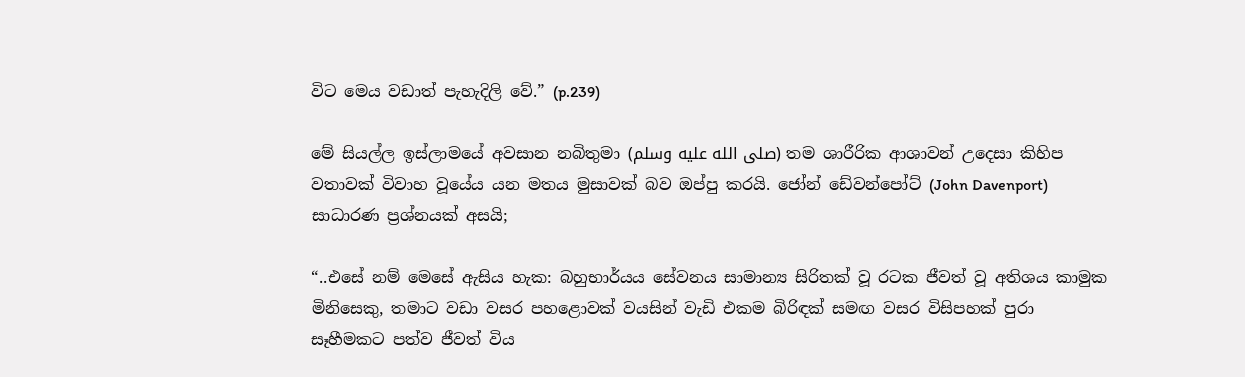විට මෙය වඩාත් පැහැදිලි වේ.” (p.239)

මේ සියල්ල ඉස්ලාමයේ අවසාන නබිතුමා (صلى الله عليه وسلم) තම ශාරීරික ආශාවන් උදෙසා කිහිප වතාවක් විවාහ වූයේය යන මතය මුසාවක් බව ඔප්පු කරයි. ජෝන් ඩේවන්පෝට් (John Davenport) සාධාරණ ප්‍රශ්නයක් අසයි;

“..එසේ නම් මෙසේ ඇසිය හැක: බහුභාර්යය සේවනය සාමාන්‍ය සිරිතක් වූ රටක ජීවත් වූ අතිශය කාමුක මිනිසෙකු, තමාට වඩා වසර පහළොවක් වයසින් වැඩි එකම බිරිඳක් සමඟ වසර විසිපහක් පුරා සෑහීමකට පත්ව ජීවත් විය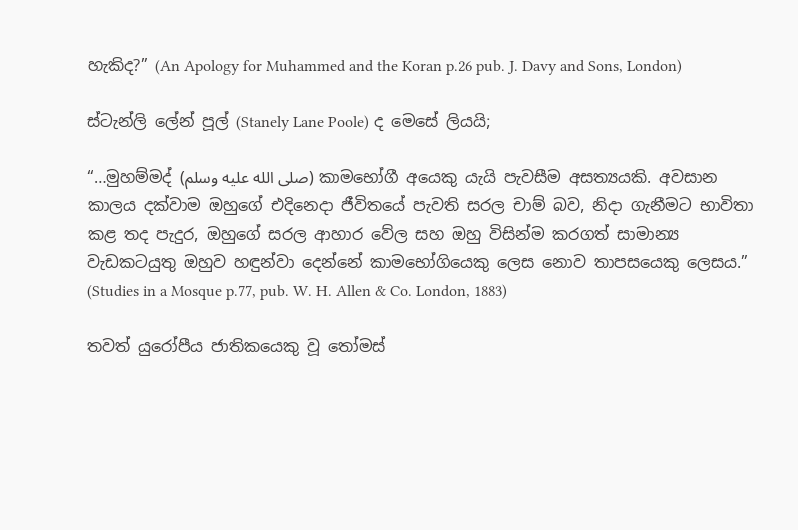හැකිද?” (An Apology for Muhammed and the Koran p.26 pub. J. Davy and Sons, London)

ස්ටැන්ලි ලේන් පූල් (Stanely Lane Poole) ද මෙසේ ලියයි;

“…මුහම්මද් (صلى الله عليه وسلم) කාමභෝගී අයෙකු යැයි පැවසීම අසත්‍යයකි. අවසාන කාලය දක්වාම ඔහුගේ එදිනෙදා ජීවිතයේ පැවති සරල චාම් බව, නිදා ගැනීමට භාවිතා කළ තද පැදුර, ඔහුගේ සරල ආහාර වේල සහ ඔහු විසින්ම කරගත් සාමාන්‍ය වැඩකටයුතු ඔහුව හඳුන්වා දෙන්නේ කාමභෝගියෙකු ලෙස නොව තාපසයෙකු ලෙසය.” (Studies in a Mosque p.77, pub. W. H. Allen & Co. London, 1883)

තවත් යුරෝපීය ජාතිකයෙකු වූ තෝමස්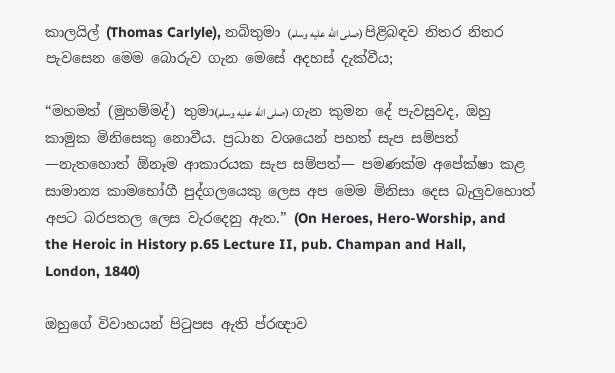කාලයිල් (Thomas Carlyle), නබිතුමා (صلى الله عليه وسلم) පිළිබඳව නිතර නිතර පැවසෙන මෙම බොරුව ගැන මෙසේ අදහස් දැක්වීය;

“මහමත් (මුහම්මද්) තුමා(صلى الله عليه وسلم) ගැන කුමන දේ පැවසුවද, ඔහු කාමුක මිනිසෙකු නොවීය. ප්‍රධාන වශයෙන් පහත් සැප සම්පත් —නැතහොත් ඕනෑම ආකාරයක සැප සම්පත්— පමණක්ම අපේක්ෂා කළ සාමාන්‍ය කාමභෝගී පුද්ගලයෙකු ලෙස අප මෙම මිනිසා දෙස බැලුවහොත් අපට බරපතල ලෙස වැරදෙනු ඇත.” (On Heroes, Hero-Worship, and the Heroic in History p.65 Lecture II, pub. Champan and Hall, London, 1840)

ඔහුගේ විවාහයන් පිටුපස ඇති ප්රඥාව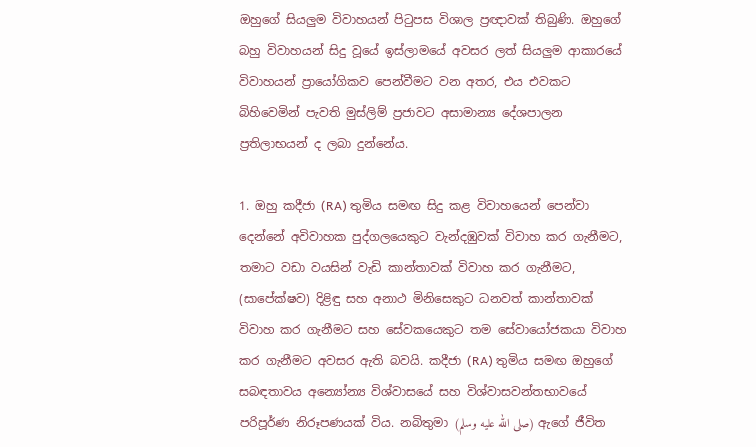ඔහුගේ සියලුම විවාහයන් පිටුපස විශාල ප්‍රඥාවක් තිබුණි. ඔහුගේ බහු විවාහයන් සිදු වූයේ ඉස්ලාමයේ අවසර ලත් සියලුම ආකාරයේ විවාහයන් ප්‍රායෝගිකව පෙන්වීමට වන අතර, එය එවකට බිහිවෙමින් පැවති මුස්ලිම් ප්‍රජාවට අසාමාන්‍ය දේශපාලන ප්‍රතිලාභයන් ද ලබා දුන්නේය.

1. ඔහු කදීජා (RA) තුමිය සමඟ සිදු කළ විවාහයෙන් පෙන්වා දෙන්නේ අවිවාහක පුද්ගලයෙකුට වැන්දඹුවක් විවාහ කර ගැනීමට, තමාට වඩා වයසින් වැඩි කාන්තාවක් විවාහ කර ගැනීමට, (සාපේක්ෂව) දිළිඳු සහ අනාථ මිනිසෙකුට ධනවත් කාන්තාවක් විවාහ කර ගැනීමට සහ සේවකයෙකුට තම සේවායෝජකයා විවාහ කර ගැනීමට අවසර ඇති බවයි. කදීජා (RA) තුමිය සමඟ ඔහුගේ සබඳතාවය අන්‍යෝන්‍ය විශ්වාසයේ සහ විශ්වාසවන්තභාවයේ පරිපූර්ණ නිරූපණයක් විය. නබිතුමා (صلى الله عليه وسلم) ඇගේ ජීවිත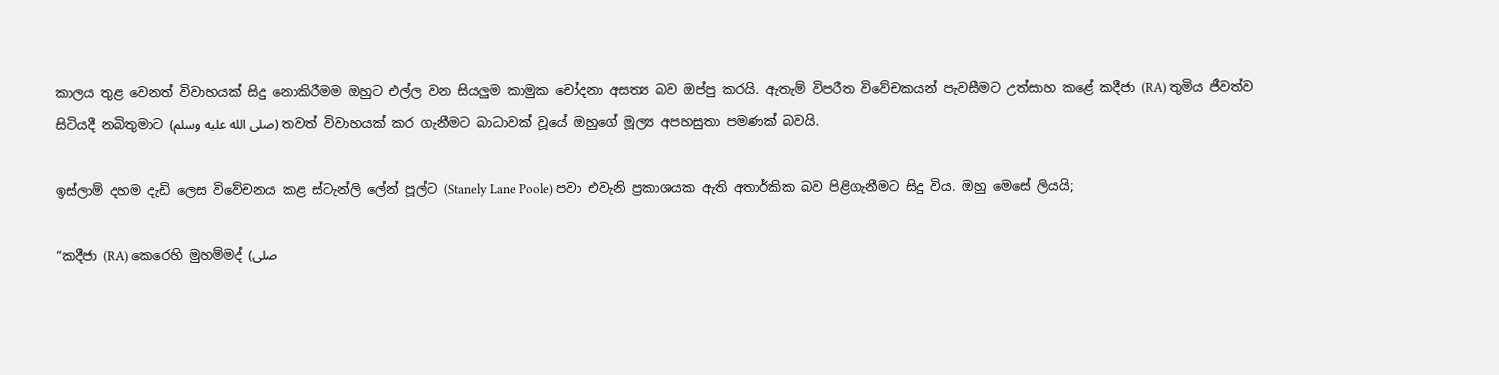කාලය තුළ වෙනත් විවාහයක් සිදු නොකිරීමම ඔහුට එල්ල වන සියලුම කාමුක චෝදනා අසත්‍ය බව ඔප්පු කරයි. ඇතැම් විපරීත විවේචකයන් පැවසීමට උත්සාහ කළේ කදීජා (RA) තුමිය ජීවත්ව සිටියදී නබිතුමාට (صلى الله عليه وسلم) තවත් විවාහයක් කර ගැනීමට බාධාවක් වූයේ ඔහුගේ මූල්‍ය අපහසුතා පමණක් බවයි.

ඉස්ලාම් දහම දැඩි ලෙස විවේචනය කළ ස්ටැන්ලි ලේන් පූල්ට (Stanely Lane Poole) පවා එවැනි ප්‍රකාශයක ඇති අතාර්කික බව පිළිගැනීමට සිදු විය. ඔහු මෙසේ ලියයි;

“කදීජා (RA) කෙරෙහි මුහම්මද් (صلى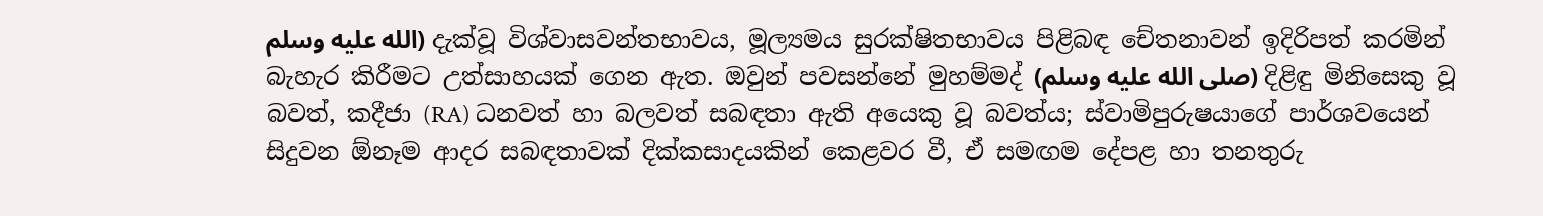الله عليه وسلم) දැක්වූ විශ්වාසවන්තභාවය, මූල්‍යමය සුරක්ෂිතභාවය පිළිබඳ චේතනාවන් ඉදිරිපත් කරමින් බැහැර කිරීමට උත්සාහයක් ගෙන ඇත. ඔවුන් පවසන්නේ මුහම්මද් (صلى الله عليه وسلم) දිළිඳු මිනිසෙකු වූ බවත්, කදීජා (RA) ධනවත් හා බලවත් සබඳතා ඇති අයෙකු වූ බවත්ය; ස්වාමිපුරුෂයාගේ පාර්ශවයෙන් සිදුවන ඕනෑම ආදර සබඳතාවක් දික්කසාදයකින් කෙළවර වී, ඒ සමඟම දේපළ හා තනතුරු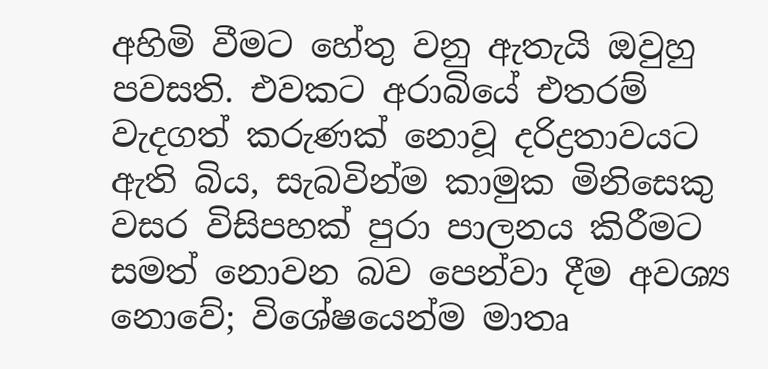අහිමි වීමට හේතු වනු ඇතැයි ඔවුහු පවසති. එවකට අරාබියේ එතරම් වැදගත් කරුණක් නොවූ දරිද්‍රතාවයට ඇති බිය, සැබවින්ම කාමුක මිනිසෙකු වසර විසිපහක් පුරා පාලනය කිරීමට සමත් නොවන බව පෙන්වා දීම අවශ්‍ය නොවේ; විශේෂයෙන්ම මාතෘ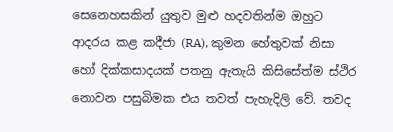සෙනෙහසකින් යුතුව මුළු හදවතින්ම ඔහුට ආදරය කළ කදීජා (RA), කුමන හේතුවක් නිසා හෝ දික්කසාදයක් පතනු ඇතැයි කිසිසේත්ම ස්ථිර නොවන පසුබිමක එය තවත් පැහැදිලි වේ. තවද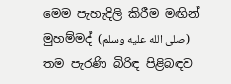මෙම පැහැදිලි කිරීම මඟින් මුහම්මද් (صلى الله عليه وسلم) තම පැරණි බිරිඳ පිළිබඳව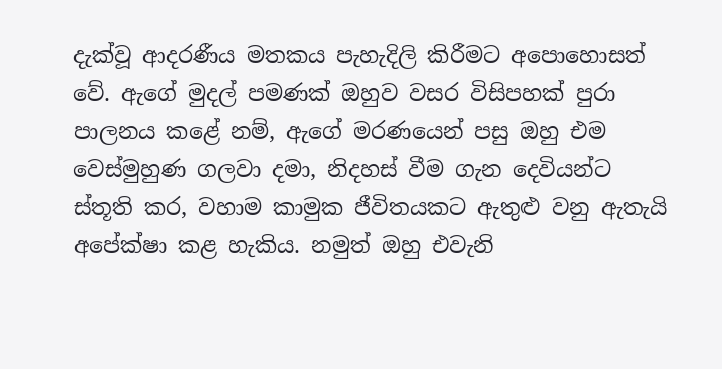දැක්වූ ආදරණීය මතකය පැහැදිලි කිරීමට අපොහොසත් වේ. ඇගේ මුදල් පමණක් ඔහුව වසර විසිපහක් පුරා පාලනය කළේ නම්, ඇගේ මරණයෙන් පසු ඔහු එම වෙස්මුහුණ ගලවා දමා, නිදහස් වීම ගැන දෙවියන්ට ස්තූති කර, වහාම කාමුක ජීවිතයකට ඇතුළු වනු ඇතැයි අපේක්ෂා කළ හැකිය. නමුත් ඔහු එවැනි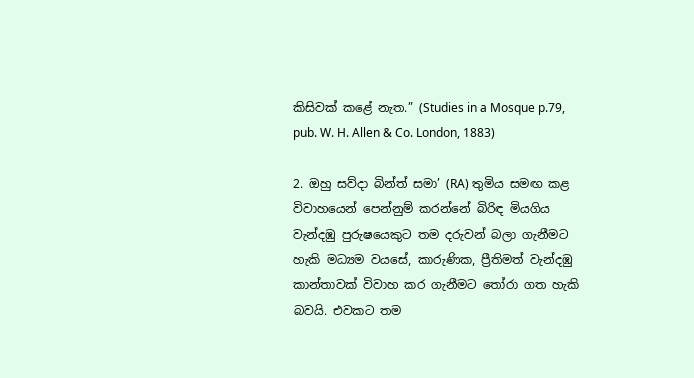කිසිවක් කළේ නැත.” (Studies in a Mosque p.79, pub. W. H. Allen & Co. London, 1883)

2. ඔහු සව්දා බින්ත් සමා’ (RA) තුමිය සමඟ කළ විවාහයෙන් පෙන්නුම් කරන්නේ බිරිඳ මියගිය වැන්දඹු පුරුෂයෙකුට තම දරුවන් බලා ගැනීමට හැකි මධ්‍යම වයසේ, කාරුණික, ප්‍රීතිමත් වැන්දඹු කාන්තාවක් විවාහ කර ගැනීමට තෝරා ගත හැකි බවයි. එවකට තම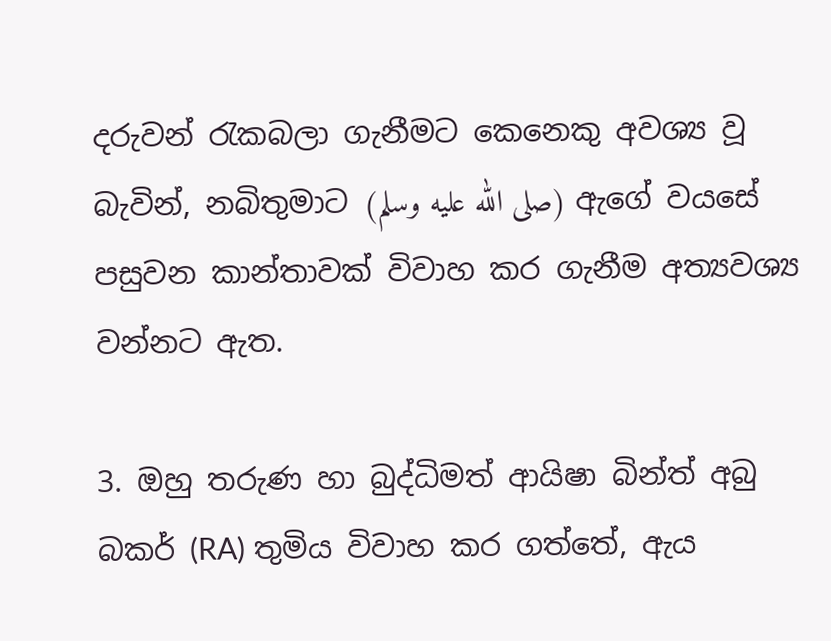දරුවන් රැකබලා ගැනීමට කෙනෙකු අවශ්‍ය වූ බැවින්, නබිතුමාට (صلى الله عليه وسلم) ඇගේ වයසේ පසුවන කාන්තාවක් විවාහ කර ගැනීම අත්‍යවශ්‍ය වන්නට ඇත.

3. ඔහු තරුණ හා බුද්ධිමත් ආයිෂා බින්ත් අබු බකර් (RA) තුමිය විවාහ කර ගත්තේ, ඇය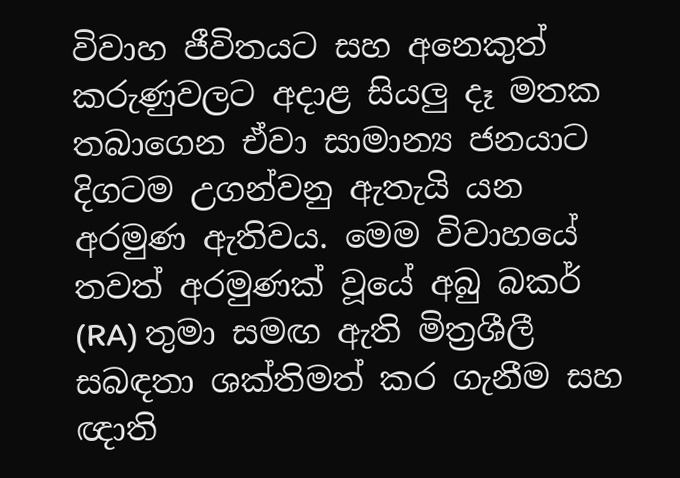විවාහ ජීවිතයට සහ අනෙකුත් කරුණුවලට අදාළ සියලු දෑ මතක තබාගෙන ඒවා සාමාන්‍ය ජනයාට දිගටම උගන්වනු ඇතැයි යන අරමුණ ඇතිවය. මෙම විවාහයේ තවත් අරමුණක් වූයේ අබු බකර් (RA) තුමා සමඟ ඇති මිත්‍රශීලී සබඳතා ශක්තිමත් කර ගැනීම සහ ඥාති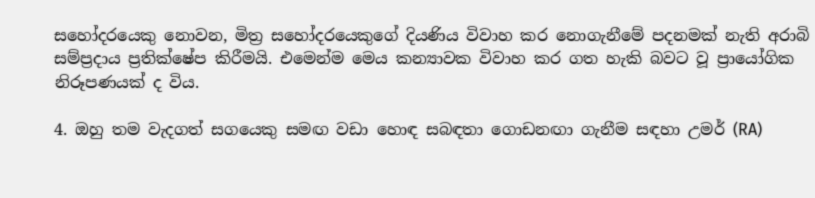සහෝදරයෙකු නොවන, මිත්‍ර සහෝදරයෙකුගේ දියණිය විවාහ කර නොගැනීමේ පදනමක් නැති අරාබි සම්ප්‍රදාය ප්‍රතික්ෂේප කිරීමයි. එමෙන්ම මෙය කන්‍යාවක විවාහ කර ගත හැකි බවට වූ ප්‍රායෝගික නිරූපණයක් ද විය.

4. ඔහු තම වැදගත් සගයෙකු සමඟ වඩා හොඳ සබඳතා ගොඩනඟා ගැනීම සඳහා උමර් (RA)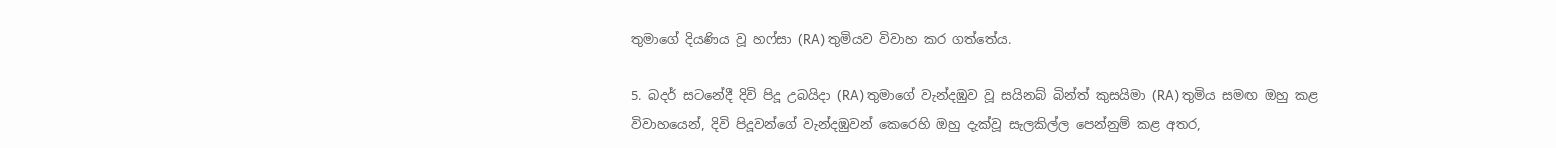තුමාගේ දියණිය වූ හෆ්සා (RA) තුමියව විවාහ කර ගත්තේය.

5. බදර් සටනේදී දිවි පිදූ උබයිදා (RA) තුමාගේ වැන්දඹුව වූ සයිනබ් බින්ත් කුසයිමා (RA) තුමිය සමඟ ඔහු කළ විවාහයෙන්, දිවි පිදූවන්ගේ වැන්දඹුවන් කෙරෙහි ඔහු දැක්වූ සැලකිල්ල පෙන්නුම් කළ අතර,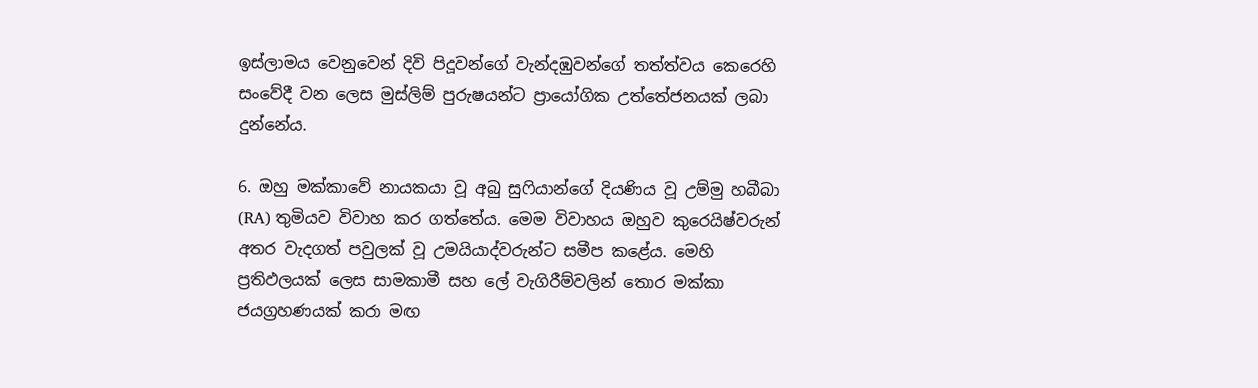ඉස්ලාමය වෙනුවෙන් දිවි පිදූවන්ගේ වැන්දඹුවන්ගේ තත්ත්වය කෙරෙහි සංවේදී වන ලෙස මුස්ලිම් පුරුෂයන්ට ප්‍රායෝගික උත්තේජනයක් ලබා දුන්නේය.

6. ඔහු මක්කාවේ නායකයා වූ අබු සුෆියාන්ගේ දියණිය වූ උම්මු හබීබා (RA) තුමියව විවාහ කර ගත්තේය. මෙම විවාහය ඔහුව කුරෙයිෂ්වරුන් අතර වැදගත් පවුලක් වූ උමයියාද්වරුන්ට සමීප කළේය. මෙහි ප්‍රතිඵලයක් ලෙස සාමකාමී සහ ලේ වැගිරීම්වලින් තොර මක්කා ජයග්‍රහණයක් කරා මඟ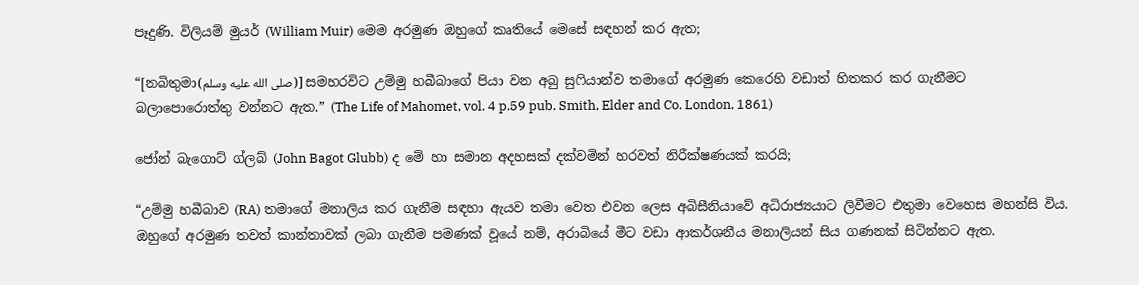පෑදුණි. විලියම් මුයර් (William Muir) මෙම අරමුණ ඔහුගේ කෘතියේ මෙසේ සඳහන් කර ඇත;

“[නබිතුමා(صلى الله عليه وسلم)] සමහරවිට උම්මු හබීබාගේ පියා වන අබු සුෆියාන්ව තමාගේ අරමුණ කෙරෙහි වඩාත් හිතකර කර ගැනීමට බලාපොරොත්තු වන්නට ඇත.” (The Life of Mahomet, vol. 4 p.59 pub. Smith, Elder and Co. London, 1861)

ජෝන් බැගොට් ග්ලබ් (John Bagot Glubb) ද මේ හා සමාන අදහසක් දක්වමින් හරවත් නිරීක්ෂණයක් කරයි;

“උම්මු හබීබාව (RA) තමාගේ මනාලිය කර ගැනීම සඳහා ඇයව තමා වෙත එවන ලෙස අබිසීනියාවේ අධිරාජ්‍යයාට ලිවීමට එතුමා වෙහෙස මහන්සි විය. ඔහුගේ අරමුණ තවත් කාන්තාවක් ලබා ගැනීම පමණක් වූයේ නම්, අරාබියේ මීට වඩා ආකර්ශනීය මනාලියන් සිය ගණනක් සිටින්නට ඇත.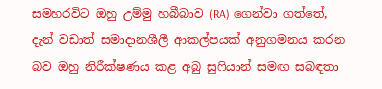සමහරවිට ඔහු උම්මු හබීබාව (RA) ගෙන්වා ගත්තේ, දැන් වඩාත් සමාදානශීලී ආකල්පයක් අනුගමනය කරන බව ඔහු නිරීක්ෂණය කළ අබු සුෆියාන් සමඟ සබඳතා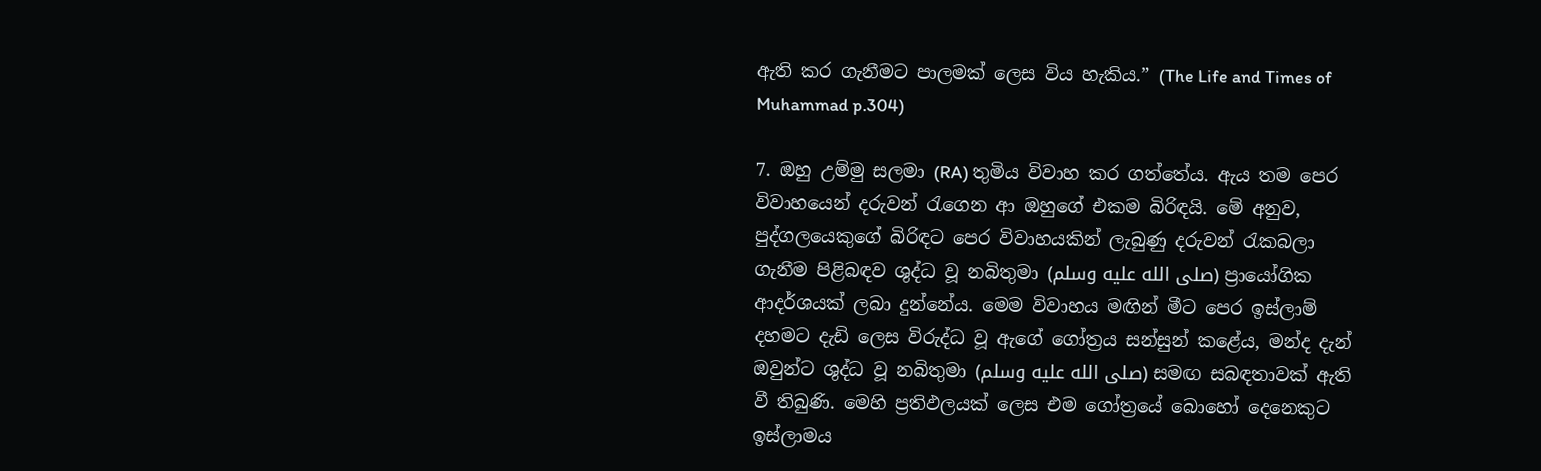ඇති කර ගැනීමට පාලමක් ලෙස විය හැකිය.” (The Life and Times of Muhammad p.304)

7. ඔහු උම්මු සලමා (RA) තුමිය විවාහ කර ගත්තේය. ඇය තම පෙර විවාහයෙන් දරුවන් රැගෙන ආ ඔහුගේ එකම බිරිඳයි. මේ අනුව, පුද්ගලයෙකුගේ බිරිඳට පෙර විවාහයකින් ලැබුණු දරුවන් රැකබලා ගැනීම පිළිබඳව ශුද්ධ වූ නබිතුමා (صلى الله عليه وسلم) ප්‍රායෝගික ආදර්ශයක් ලබා දුන්නේය. මෙම විවාහය මඟින් මීට පෙර ඉස්ලාම් දහමට දැඩි ලෙස විරුද්ධ වූ ඇගේ ගෝත්‍රය සන්සුන් කළේය, මන්ද දැන් ඔවුන්ට ශුද්ධ වූ නබිතුමා (صلى الله عليه وسلم) සමඟ සබඳතාවක් ඇති වී තිබුණි. මෙහි ප්‍රතිඵලයක් ලෙස එම ගෝත්‍රයේ බොහෝ දෙනෙකුට ඉස්ලාමය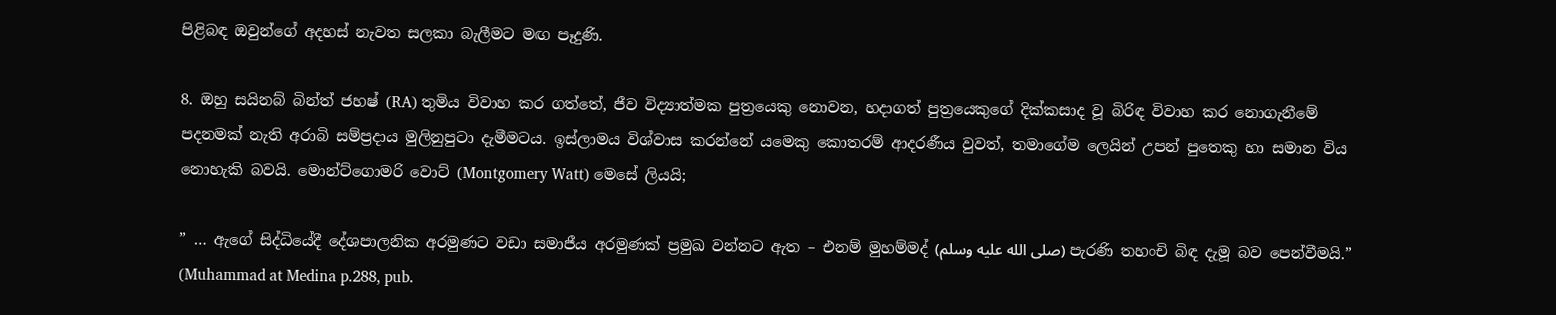පිළිබඳ ඔවුන්ගේ අදහස් නැවත සලකා බැලීමට මඟ පෑදුණි.

8. ඔහු සයිනබ් බින්ත් ජහෂ් (RA) තුමිය විවාහ කර ගත්තේ, ජීව විද්‍යාත්මක පුත්‍රයෙකු නොවන, හදාගත් පුත්‍රයෙකුගේ දික්කසාද වූ බිරිඳ විවාහ කර නොගැනීමේ පදනමක් නැති අරාබි සම්ප්‍රදාය මුලිනුපුටා දැමීමටය. ඉස්ලාමය විශ්වාස කරන්නේ යමෙකු කොතරම් ආදරණීය වුවත්, තමාගේම ලෙයින් උපන් පුතෙකු හා සමාන විය නොහැකි බවයි. මොන්ට්ගොමරි වොට් (Montgomery Watt) මෙසේ ලියයි;

” … ඇගේ සිද්ධියේදී දේශපාලනික අරමුණට වඩා සමාජීය අරමුණක් ප්‍රමුඛ වන්නට ඇත – එනම් මුහම්මද් (صلى الله عليه وسلم) පැරණි තහංචි බිඳ දැමූ බව පෙන්වීමයි.” (Muhammad at Medina p.288, pub.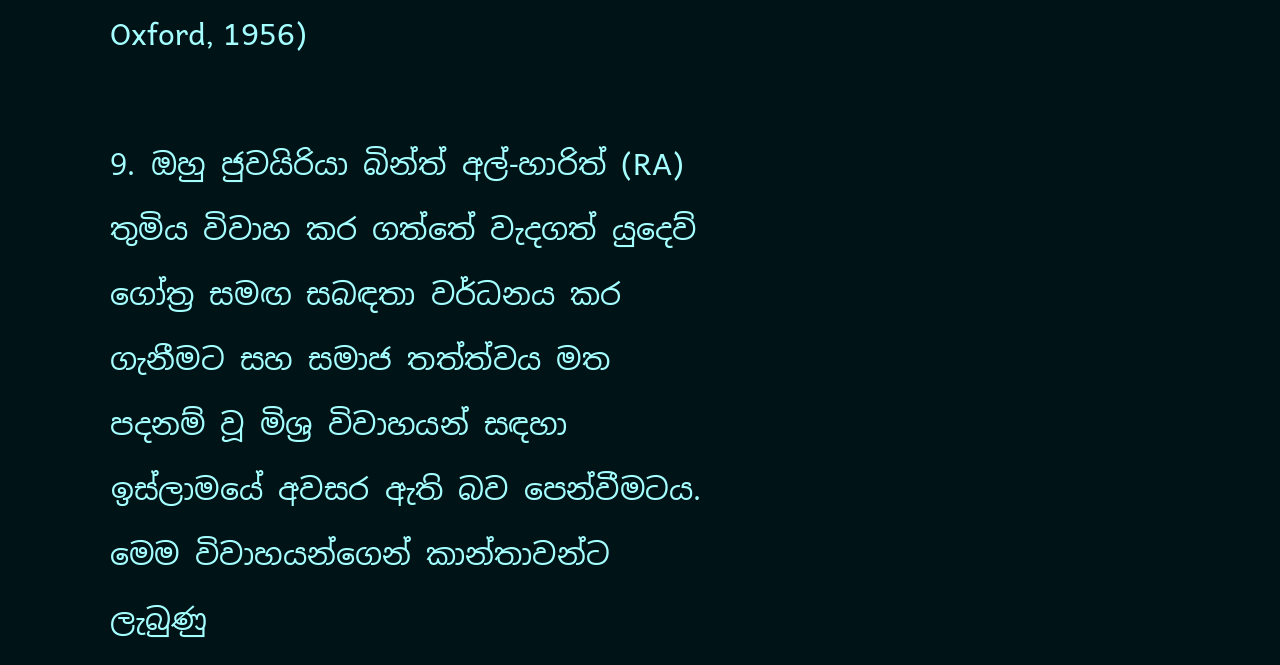Oxford, 1956)

9. ඔහු ජුවයිරියා බින්ත් අල්-හාරිත් (RA) තුමිය විවාහ කර ගත්තේ වැදගත් යුදෙව් ගෝත්‍ර සමඟ සබඳතා වර්ධනය කර ගැනීමට සහ සමාජ තත්ත්වය මත පදනම් වූ මිශ්‍ර විවාහයන් සඳහා ඉස්ලාමයේ අවසර ඇති බව පෙන්වීමටය. මෙම විවාහයන්ගෙන් කාන්තාවන්ට ලැබුණු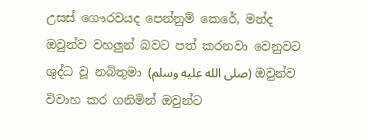උසස් ගෞරවයද පෙන්නුම් කෙරේ, මන්ද ඔවුන්ව වහලුන් බවට පත් කරනවා වෙනුවට ශුද්ධ වූ නබිතුමා (صلى الله عليه وسلم) ඔවුන්ව විවාහ කර ගනිමින් ඔවුන්ට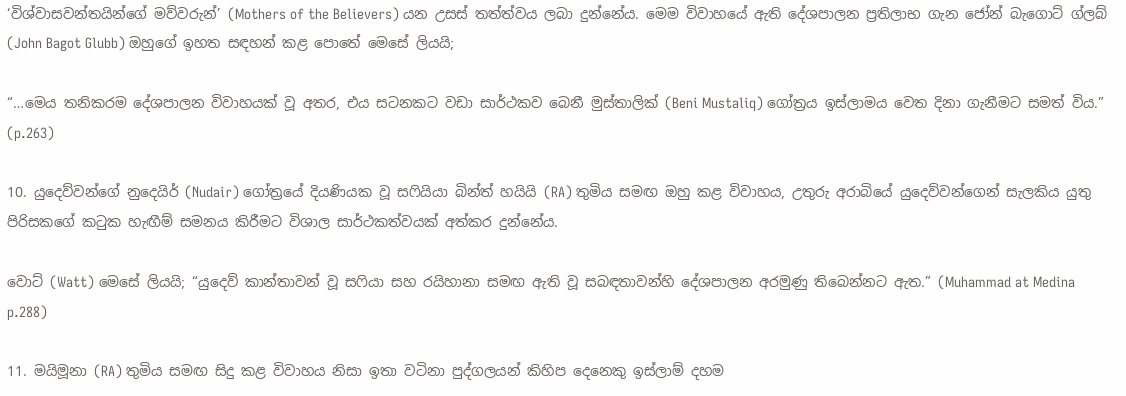‘විශ්වාසවන්තයින්ගේ මව්වරුන්’ (Mothers of the Believers) යන උසස් තත්ත්වය ලබා දුන්නේය. මෙම විවාහයේ ඇති දේශපාලන ප්‍රතිලාභ ගැන ජෝන් බැගොට් ග්ලබ් (John Bagot Glubb) ඔහුගේ ඉහත සඳහන් කළ පොතේ මෙසේ ලියයි;

“…මෙය තනිකරම දේශපාලන විවාහයක් වූ අතර, එය සටනකට වඩා සාර්ථකව බෙනී මුස්තාලික් (Beni Mustaliq) ගෝත්‍රය ඉස්ලාමය වෙත දිනා ගැනීමට සමත් විය.” (p.263)

10. යුදෙව්වන්ගේ නුදෙයිර් (Nudair) ගෝත්‍රයේ දියණියක වූ සෆියියා බින්ත් හයියි (RA) තුමිය සමඟ ඔහු කළ විවාහය, උතුරු අරාබියේ යුදෙව්වන්ගෙන් සැලකිය යුතු පිරිසකගේ කටුක හැඟීම් සමනය කිරීමට විශාල සාර්ථකත්වයක් අත්කර දුන්නේය.

වොට් (Watt) මෙසේ ලියයි; “යුදෙව් කාන්තාවන් වූ සෆියා සහ රයිහානා සමඟ ඇති වූ සබඳතාවන්හි දේශපාලන අරමුණු තිබෙන්නට ඇත.” (Muhammad at Medina p.288)

11. මයිමූනා (RA) තුමිය සමඟ සිදු කළ විවාහය නිසා ඉතා වටිනා පුද්ගලයන් කිහිප දෙනෙකු ඉස්ලාම් දහම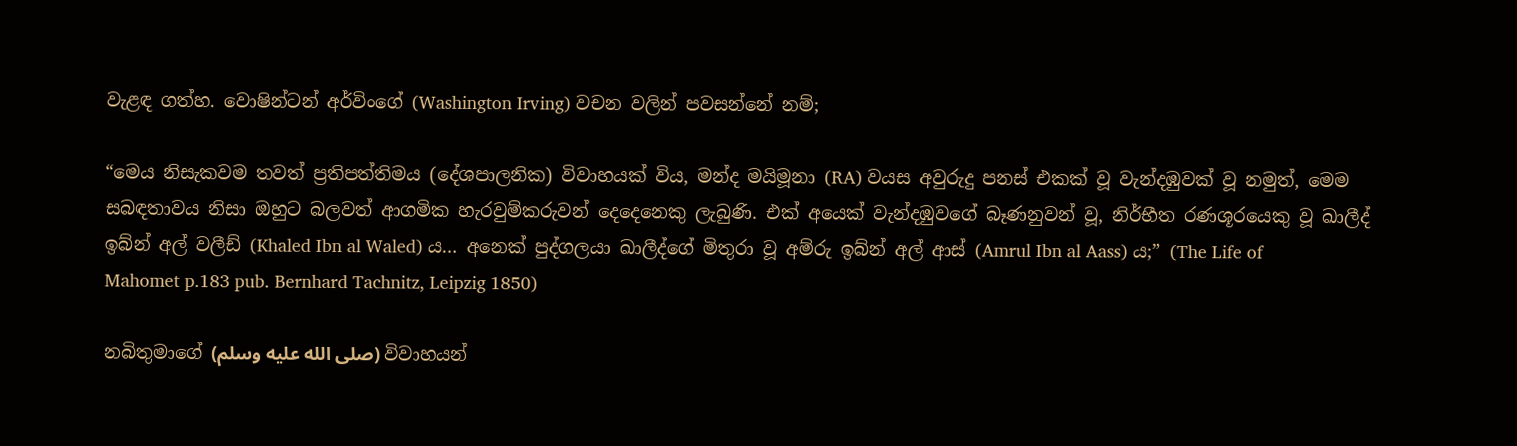වැළඳ ගත්හ. වොෂින්ටන් අර්විංගේ (Washington Irving) වචන වලින් පවසන්නේ නම්;

“මෙය නිසැකවම තවත් ප්‍රතිපත්තිමය (දේශපාලනික) විවාහයක් විය, මන්ද මයිමූනා (RA) වයස අවුරුදු පනස් එකක් වූ වැන්දඹුවක් වූ නමුත්, මෙම සබඳතාවය නිසා ඔහුට බලවත් ආගමික හැරවුම්කරුවන් දෙදෙනෙකු ලැබුණි. එක් අයෙක් වැන්දඹුවගේ බෑණනුවන් වූ, නිර්භීත රණශූරයෙකු වූ ඛාලීද් ඉබ්න් අල් වලීඩ් (Khaled Ibn al Waled) ය… අනෙක් පුද්ගලයා ඛාලීද්ගේ මිතුරා වූ අම්රු ඉබ්න් අල් ආස් (Amrul Ibn al Aass) ය;” (The Life of Mahomet p.183 pub. Bernhard Tachnitz, Leipzig 1850)

නබිතුමාගේ (صلى الله عليه وسلم) විවාහයන්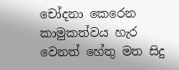චෝදනා කෙරෙන කාමුකත්වය හැර වෙනත් හේතු මත සිදු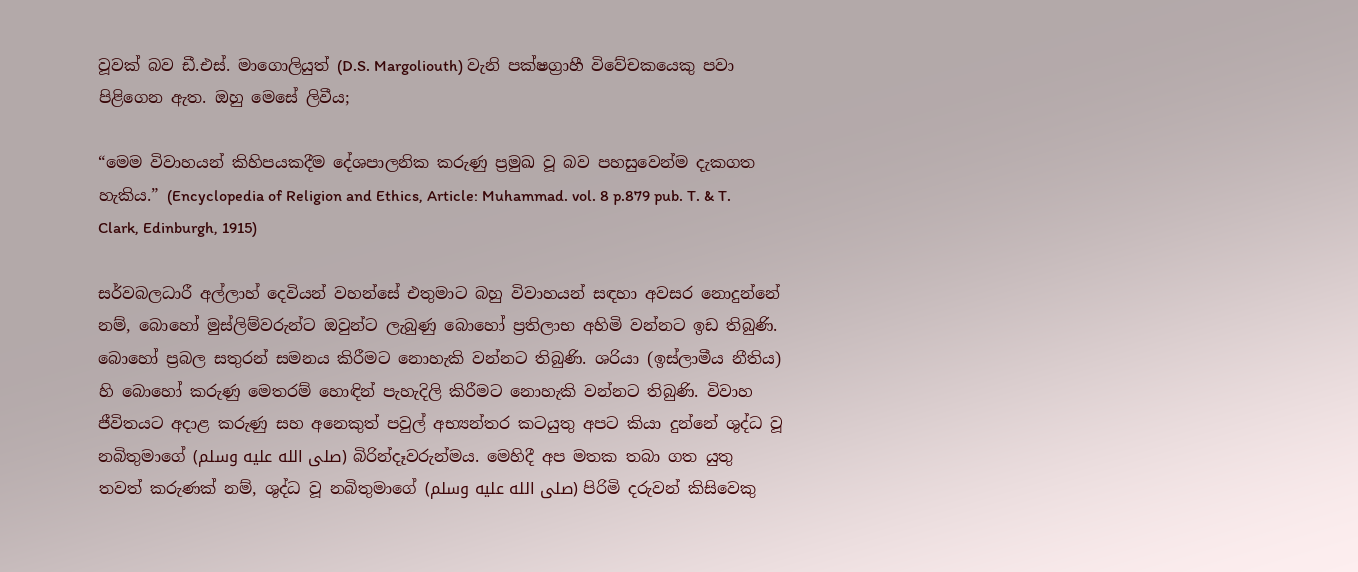වූවක් බව ඩී.එස්. මාගොලියුත් (D.S. Margoliouth) වැනි පක්ෂග්‍රාහී විවේචකයෙකු පවා පිළිගෙන ඇත. ඔහු මෙසේ ලිවීය;

“මෙම විවාහයන් කිහිපයකදීම දේශපාලනික කරුණු ප්‍රමුඛ වූ බව පහසුවෙන්ම දැකගත හැකිය.” (Encyclopedia of Religion and Ethics, Article: Muhammad. vol. 8 p.879 pub. T. & T. Clark, Edinburgh, 1915)

සර්වබලධාරී අල්ලාහ් දෙවියන් වහන්සේ එතුමාට බහු විවාහයන් සඳහා අවසර නොදුන්නේ නම්, බොහෝ මුස්ලිම්වරුන්ට ඔවුන්ට ලැබුණු බොහෝ ප්‍රතිලාභ අහිමි වන්නට ඉඩ තිබුණි. බොහෝ ප්‍රබල සතුරන් සමනය කිරීමට නොහැකි වන්නට තිබුණි. ශරියා (ඉස්ලාමීය නීතිය) හි බොහෝ කරුණු මෙතරම් හොඳින් පැහැදිලි කිරීමට නොහැකි වන්නට තිබුණි. විවාහ ජීවිතයට අදාළ කරුණු සහ අනෙකුත් පවුල් අභ්‍යන්තර කටයුතු අපට කියා දුන්නේ ශුද්ධ වූ නබිතුමාගේ (صلى الله عليه وسلم) බිරින්දෑවරුන්මය. මෙහිදී අප මතක තබා ගත යුතු තවත් කරුණක් නම්, ශුද්ධ වූ නබිතුමාගේ (صلى الله عليه وسلم) පිරිමි දරුවන් කිසිවෙකු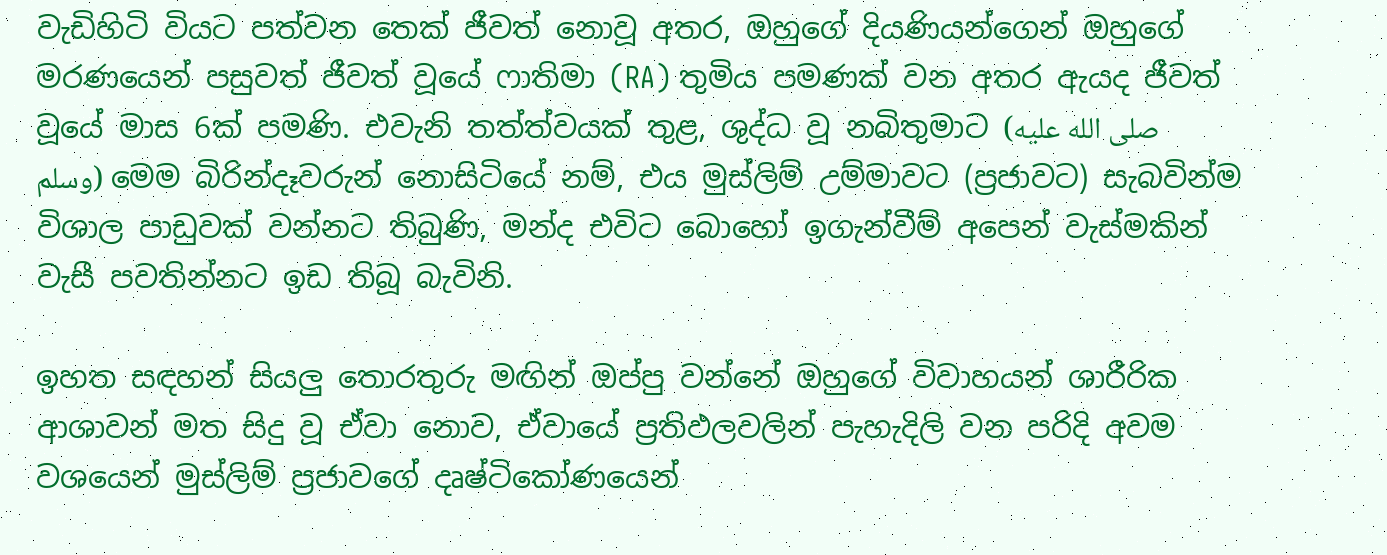වැඩිහිටි වියට පත්වන තෙක් ජීවත් නොවූ අතර, ඔහුගේ දියණියන්ගෙන් ඔහුගේ මරණයෙන් පසුවත් ජීවත් වූයේ ෆාතිමා (RA) තුමිය පමණක් වන අතර ඇයද ජීවත් වූයේ මාස 6ක් පමණි. එවැනි තත්ත්වයක් තුළ, ශුද්ධ වූ නබිතුමාට (صلى الله عليه وسلم) මෙම බිරින්දෑවරුන් නොසිටියේ නම්, එය මුස්ලිම් උම්මාවට (ප්‍රජාවට) සැබවින්ම විශාල පාඩුවක් වන්නට තිබුණි, මන්ද එවිට බොහෝ ඉගැන්වීම් අපෙන් වැස්මකින් වැසී පවතින්නට ඉඩ තිබූ බැවිනි.

ඉහත සඳහන් සියලු තොරතුරු මඟින් ඔප්පු වන්නේ ඔහුගේ විවාහයන් ශාරීරික ආශාවන් මත සිදු වූ ඒවා නොව, ඒවායේ ප්‍රතිඵලවලින් පැහැදිලි වන පරිදි අවම වශයෙන් මුස්ලිම් ප්‍රජාවගේ දෘෂ්ටිකෝණයෙන්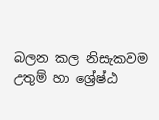බලන කල නිසැකවම උතුම් හා ශ්‍රේෂ්ඨ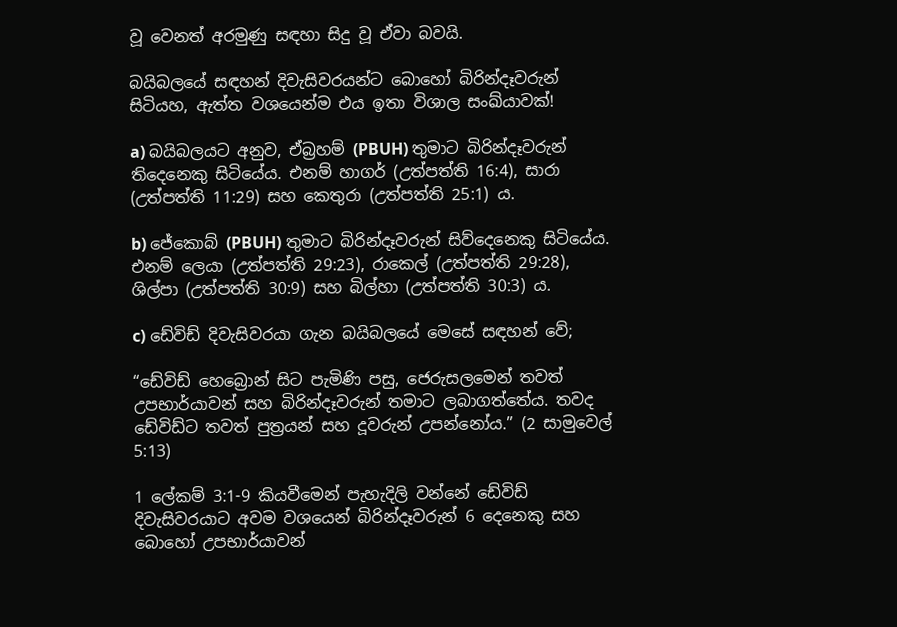වූ වෙනත් අරමුණු සඳහා සිදු වූ ඒවා බවයි.

බයිබලයේ සඳහන් දිවැසිවරයන්ට බොහෝ බිරින්දෑවරුන් සිටියහ, ඇත්ත වශයෙන්ම එය ඉතා විශාල සංඛ්යාවක්!

a) බයිබලයට අනුව, ඒබ්‍රහම් (PBUH) තුමාට බිරින්දෑවරුන් තිදෙනෙකු සිටියේය. එනම් හාගර් (උත්පත්ති 16:4), සාරා (උත්පත්ති 11:29) සහ කෙතුරා (උත්පත්ති 25:1) ය.

b) ජේකොබ් (PBUH) තුමාට බිරින්දෑවරුන් සිව්දෙනෙකු සිටියේය. එනම් ලෙයා (උත්පත්ති 29:23), රාකෙල් (උත්පත්ති 29:28), ශිල්පා (උත්පත්ති 30:9) සහ බිල්හා (උත්පත්ති 30:3) ය.

c) ඩේවිඩ් දිවැසිවරයා ගැන බයිබලයේ මෙසේ සඳහන් වේ;

“ඩේවිඩ් හෙබ්‍රොන් සිට පැමිණි පසු, ජෙරුසලමෙන් තවත් උපභාර්යාවන් සහ බිරින්දෑවරුන් තමාට ලබාගත්තේය. තවද ඩේවිඩ්ට තවත් පුත්‍රයන් සහ දූවරුන් උපන්නෝය.” (2 සාමුවෙල් 5:13)

1 ලේකම් 3:1-9 කියවීමෙන් පැහැදිලි වන්නේ ඩේවිඩ් දිවැසිවරයාට අවම වශයෙන් බිරින්දෑවරුන් 6 දෙනෙකු සහ බොහෝ උපභාර්යාවන්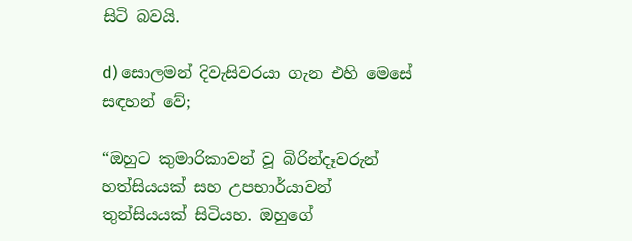සිටි බවයි.

d) සොලමන් දිවැසිවරයා ගැන එහි මෙසේ සඳහන් වේ;

“ඔහුට කුමාරිකාවන් වූ බිරින්දෑවරුන් හත්සියයක් සහ උපභාර්යාවන් තුන්සියයක් සිටියහ. ඔහුගේ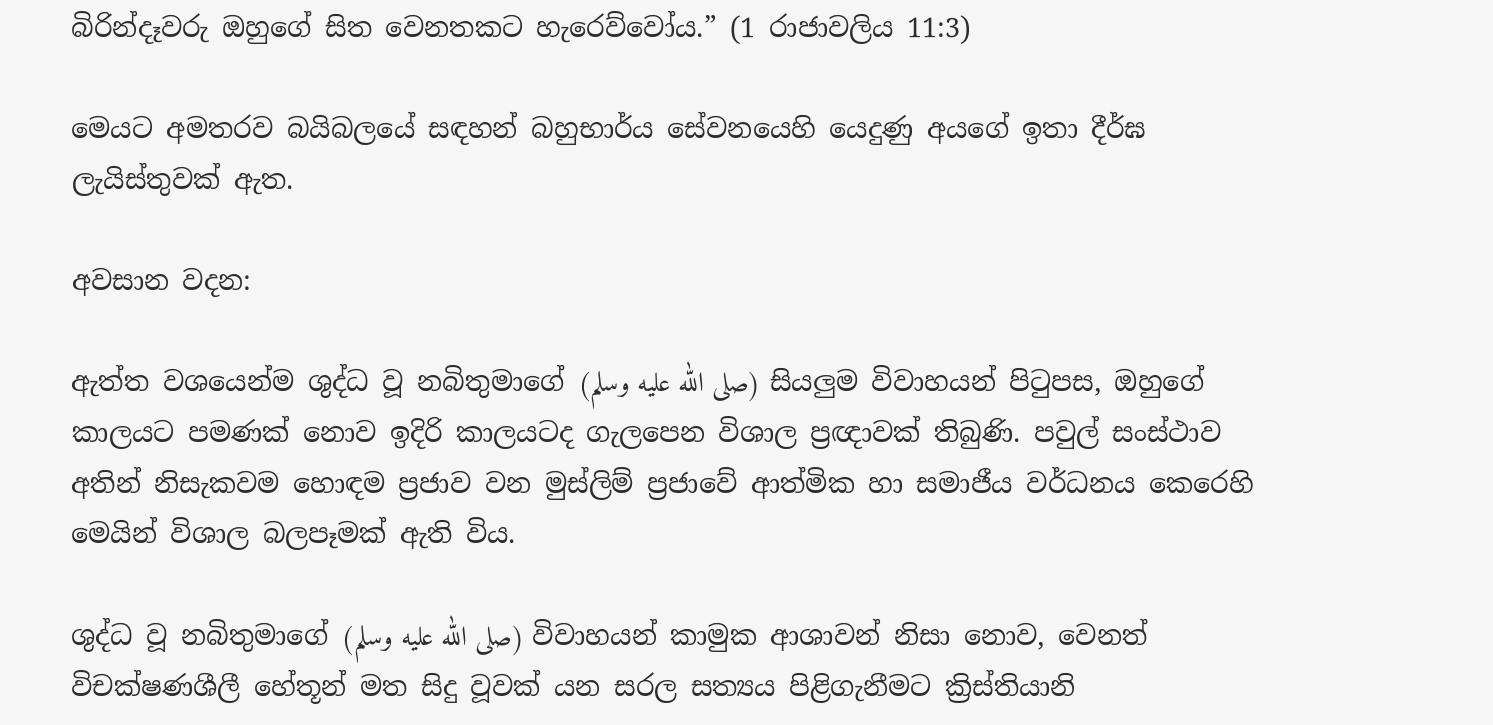බිරින්දෑවරු ඔහුගේ සිත වෙනතකට හැරෙව්වෝය.” (1 රාජාවලිය 11:3)

මෙයට අමතරව බයිබලයේ සඳහන් බහුභාර්ය සේවනයෙහි යෙදුණු අයගේ ඉතා දීර්ඝ ලැයිස්තුවක් ඇත.

අවසාන වදන:

ඇත්ත වශයෙන්ම ශුද්ධ වූ නබිතුමාගේ (صلى الله عليه وسلم) සියලුම විවාහයන් පිටුපස, ඔහුගේ කාලයට පමණක් නොව ඉදිරි කාලයටද ගැලපෙන විශාල ප්‍රඥාවක් තිබුණි. පවුල් සංස්ථාව අතින් නිසැකවම හොඳම ප්‍රජාව වන මුස්ලිම් ප්‍රජාවේ ආත්මික හා සමාජීය වර්ධනය කෙරෙහි මෙයින් විශාල බලපෑමක් ඇති විය.

ශුද්ධ වූ නබිතුමාගේ (صلى الله عليه وسلم) විවාහයන් කාමුක ආශාවන් නිසා නොව, වෙනත් විචක්ෂණශීලී හේතූන් මත සිදු වූවක් යන සරල සත්‍යය පිළිගැනීමට ක්‍රිස්තියානි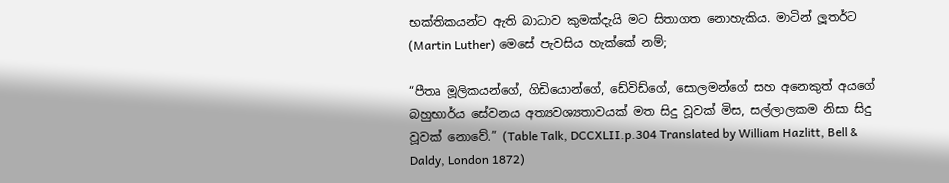භක්තිකයන්ට ඇති බාධාව කුමක්දැයි මට සිතාගත නොහැකිය. මාටින් ලූතර්ට (Martin Luther) මෙසේ පැවසිය හැක්කේ නම්;

“පීතෘ මූලිකයන්ගේ, ගිඩියොන්ගේ, ඩේවිඩ්ගේ, සොලමන්ගේ සහ අනෙකුත් අයගේ බහුභාර්ය සේවනය අත්‍යවශ්‍යතාවයක් මත සිදු වූවක් මිස, සල්ලාලකම නිසා සිදු වූවක් නොවේ.” (Table Talk, DCCXLII.p.304 Translated by William Hazlitt, Bell & Daldy, London 1872)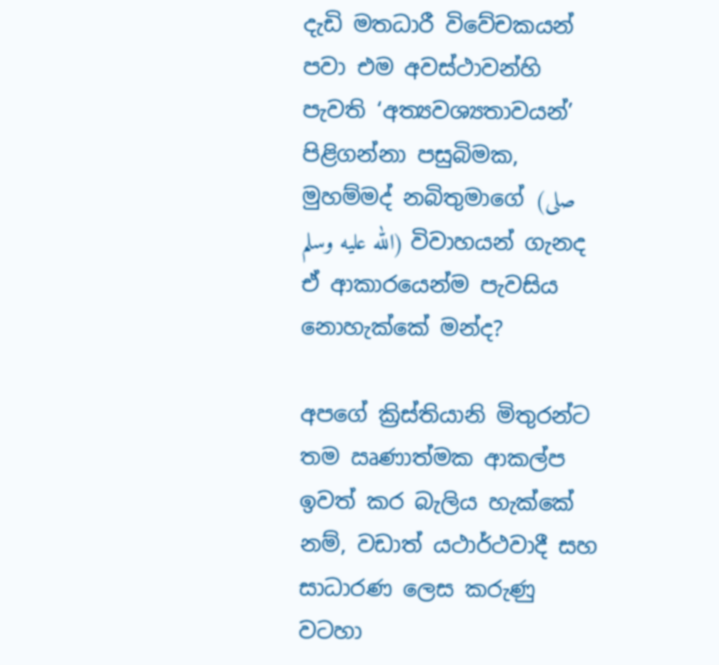දැඩි මතධාරී විවේචකයන් පවා එම අවස්ථාවන්හි පැවති ‘අත්‍යවශ්‍යතාවයන්’ පිළිගන්නා පසුබිමක, මුහම්මද් නබිතුමාගේ (صلى الله عليه وسلم) විවාහයන් ගැනද ඒ ආකාරයෙන්ම පැවසිය නොහැක්කේ මන්ද?

අපගේ ක්‍රිස්තියානි මිතුරන්ට තම ඍණාත්මක ආකල්ප ඉවත් කර බැලිය හැක්කේ නම්, වඩාත් යථාර්ථවාදී සහ සාධාරණ ලෙස කරුණු වටහා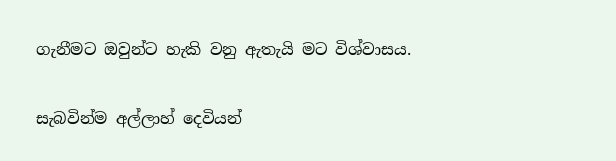ගැනීමට ඔවුන්ට හැකි වනු ඇතැයි මට විශ්වාසය.

සැබවින්ම අල්ලාහ් දෙවියන්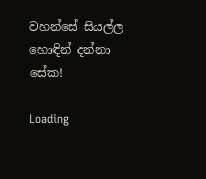වහන්සේ සියල්ල හොඳින් දන්නා සේක!

Loading